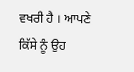ਵਖਰੀ ਹੈ । ਆਪਣੇ ਕਿੱਸੇ ਨੂੰ ਉਹ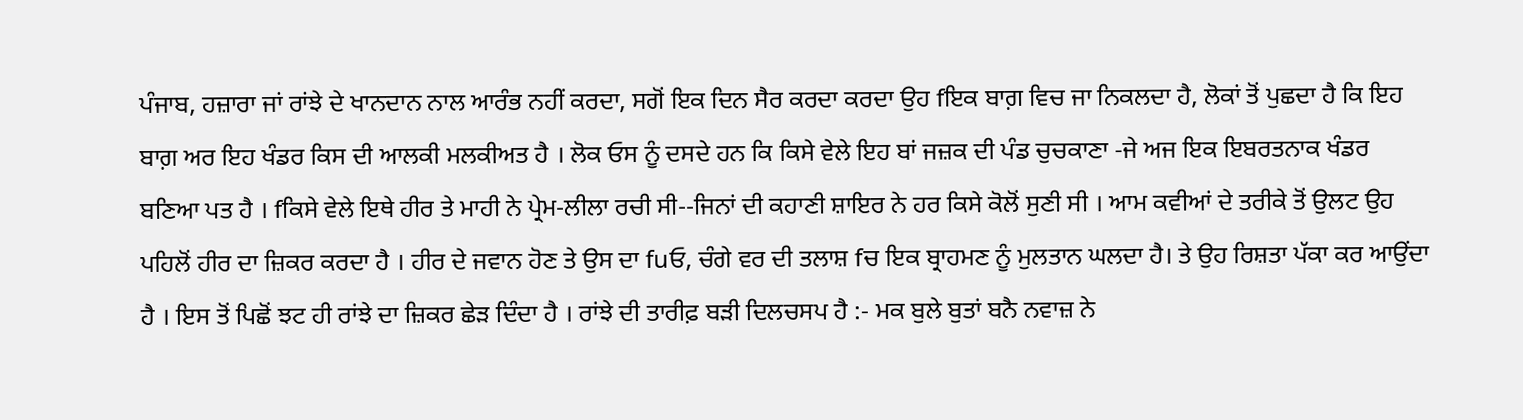ਪੰਜਾਬ, ਹਜ਼ਾਰਾ ਜਾਂ ਰਾਂਝੇ ਦੇ ਖਾਨਦਾਨ ਨਾਲ ਆਰੰਭ ਨਹੀਂ ਕਰਦਾ, ਸਗੋਂ ਇਕ ਦਿਨ ਸੈਰ ਕਰਦਾ ਕਰਦਾ ਉਹ fਇਕ ਬਾਗ਼ ਵਿਚ ਜਾ ਨਿਕਲਦਾ ਹੈ, ਲੋਕਾਂ ਤੋਂ ਪੁਛਦਾ ਹੈ ਕਿ ਇਹ ਬਾਗ਼ ਅਰ ਇਹ ਖੰਡਰ ਕਿਸ ਦੀ ਆਲਕੀ ਮਲਕੀਅਤ ਹੈ । ਲੋਕ ਓਸ ਨੂੰ ਦਸਦੇ ਹਨ ਕਿ ਕਿਸੇ ਵੇਲੇ ਇਹ ਬਾਂ ਜਜ਼ਕ ਦੀ ਪੰਡ ਚੁਚਕਾਣਾ -ਜੇ ਅਜ ਇਕ ਇਬਰਤਨਾਕ ਖੰਡਰ ਬਣਿਆ ਪਤ ਹੈ । fਕਿਸੇ ਵੇਲੇ ਇਥੇ ਹੀਰ ਤੇ ਮਾਹੀ ਨੇ ਪ੍ਰੇਮ-ਲੀਲਾ ਰਚੀ ਸੀ--ਜਿਨਾਂ ਦੀ ਕਹਾਣੀ ਸ਼ਾਇਰ ਨੇ ਹਰ ਕਿਸੇ ਕੋਲੋਂ ਸੁਣੀ ਸੀ । ਆਮ ਕਵੀਆਂ ਦੇ ਤਰੀਕੇ ਤੋਂ ਉਲਟ ਉਹ ਪਹਿਲੋਂ ਹੀਰ ਦਾ ਜ਼ਿਕਰ ਕਰਦਾ ਹੈ । ਹੀਰ ਦੇ ਜਵਾਨ ਹੋਣ ਤੇ ਉਸ ਦਾ fuਓ, ਚੰਗੇ ਵਰ ਦੀ ਤਲਾਸ਼ fਚ ਇਕ ਬ੍ਰਾਹਮਣ ਨੂੰ ਮੁਲਤਾਨ ਘਲਦਾ ਹੈ। ਤੇ ਉਹ ਰਿਸ਼ਤਾ ਪੱਕਾ ਕਰ ਆਉਂਦਾ ਹੈ । ਇਸ ਤੋਂ ਪਿਛੋਂ ਝਟ ਹੀ ਰਾਂਝੇ ਦਾ ਜ਼ਿਕਰ ਛੇੜ ਦਿੰਦਾ ਹੈ । ਰਾਂਝੇ ਦੀ ਤਾਰੀਫ਼ ਬੜੀ ਦਿਲਚਸਪ ਹੈ :- ਮਕ ਬੁਲੇ ਬੁਤਾਂ ਬਨੈ ਨਵਾਜ਼ ਨੇ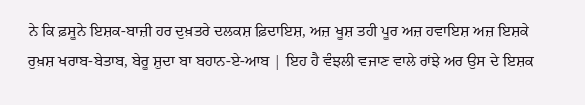ਨੇ ਕਿ ਫ਼ਸੂਨੇ ਇਸ਼ਕ-ਬਾਜ਼ੀ ਹਰ ਦੁਖ਼ਤਰੇ ਦਲਕਸ਼ ਫ਼ਿਦਾਇਸ਼, ਅਜ਼ ਖੂਸ਼ ਤਹੀ ਪੂਰ ਅਜ਼ ਹਵਾਇਸ਼ ਅਜ਼ ਇਸ਼ਕੇ ਰੁਖ਼ਸ਼ ਖਰਾਬ-ਬੇਤਾਬ, ਬੇਰੂ ਸ਼ੁਦਾ ਬਾ ਬਹਾਨ-ਏ-ਆਬ | ਇਹ ਹੈ ਵੰਝਲੀ ਵਜਾਣ ਵਾਲੇ ਰਾਂਝੇ ਅਰ ਉਸ ਦੇ ਇਸ਼ਕ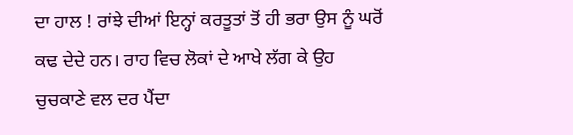ਦਾ ਹਾਲ ! ਰਾਂਝੇ ਦੀਆਂ ਇਨ੍ਹਾਂ ਕਰਤੂਤਾਂ ਤੋਂ ਹੀ ਭਰਾ ਉਸ ਨੂੰ ਘਰੋਂ ਕਢ ਦੇਦੇ ਹਨ। ਰਾਹ ਵਿਚ ਲੋਕਾਂ ਦੇ ਆਖੇ ਲੱਗ ਕੇ ਉਹ ਚੁਚਕਾਣੇ ਵਲ ਦਰ ਪੈਂਦਾ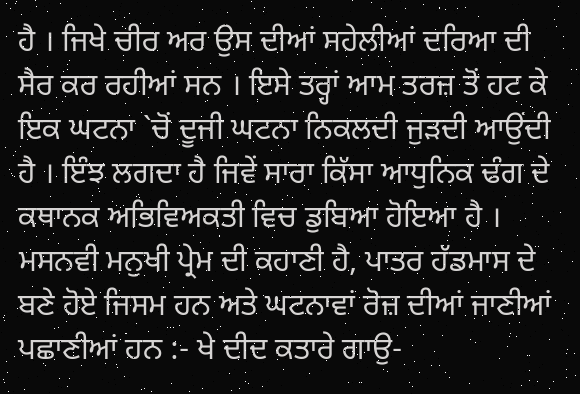ਹੈ । ਜਿਖੇ ਚੀਰ ਅਰ ਉਸ ਦੀਆਂ ਸਹੇਲੀਆਂ ਦਰਿਆ ਦੀ ਸੈਰ ਕਰ ਰਹੀਆਂ ਸਨ । ਇਸੇ ਤਰ੍ਹਾਂ ਆਮ ਤਰਜ਼ ਤੋਂ ਹਟ ਕੇ ਇਕ ਘਟਨਾ `ਚੋਂ ਦੂਜੀ ਘਟਨਾ ਨਿਕਲਦੀ ਜੁੜਦੀ ਆਉਂਦੀ ਹੈ । ਇੰਝ ਲਗਦਾ ਹੈ ਜਿਵੇਂ ਸਾਰਾ ਕਿੱਸਾ ਆਧੁਨਿਕ ਢੰਗ ਦੇ ਕਥਾਨਕ ਅਭਿਵਿਅਕਤੀ ਵਿਚ ਡੁਬਿਆ ਹੋਇਆ ਹੈ । ਮਸਨਵੀ ਮਨੁਖੀ ਪ੍ਰੇਮ ਦੀ ਕਹਾਣੀ ਹੈ, ਪਾਤਰ ਹੱਡਮਾਸ ਦੇ ਬਣੇ ਹੋਏ ਜਿਸਮ ਹਨ ਅਤੇ ਘਟਨਾਵਾਂ ਰੋਜ਼ ਦੀਆਂ ਜਾਣੀਆਂ ਪਛਾਣੀਆਂ ਹਨ :- ਖੇ ਦੀਦ ਕਤਾਰੇ ਗਾਉ-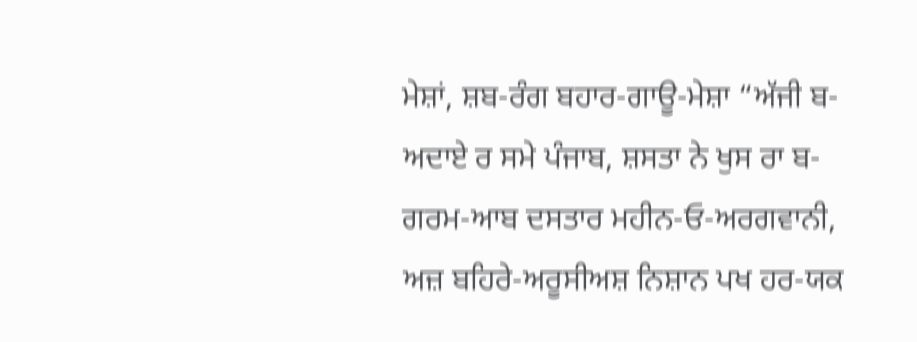ਮੇਸ਼ਾਂ, ਸ਼ਬ-ਰੰਗ ਬਹਾਰ-ਗਾਊ-ਮੇਸ਼ਾ “ਅੱਜੀ ਬ-ਅਦਾਏ ਰ ਸਮੇ ਪੰਜਾਬ, ਸ਼ਸਤਾ ਨੇ ਖੁਸ ਰਾ ਬ-ਗਰਮ-ਆਬ ਦਸਤਾਰ ਮਹੀਨ-ਓ-ਅਰਗਵਾਨੀ, ਅਜ਼ ਬਹਿਰੇ-ਅਰੂਸੀਅਸ਼ ਨਿਸ਼ਾਨ ਪਖ ਹਰ-ਯਕ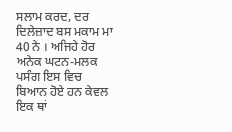ਸਲਾਮ ਕਰਦ, ਦਰ ਦਿਲੇਜ਼ਾਦ ਬਸ ਮਕਾਮ ਮਾ 40 ਨੇ । ਅਜਿਹੇ ਹੋਰ ਅਨੇਕ ਘਟਨ-ਮਲਕ ਪਸੰਗ ਇਸ ਵਿਚ ਬਿਆਨ ਹੋਏ ਹਨ ਕੇਵਲ ਇਕ ਥਾਂ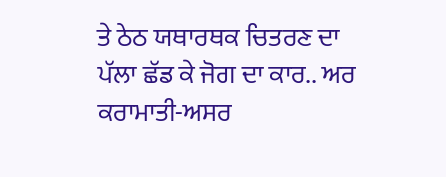ਤੇ ਠੇਠ ਯਥਾਰਥਕ ਚਿਤਰਣ ਦਾ ਪੱਲਾ ਛੱਡ ਕੇ ਜੋਗ ਦਾ ਕਾਰ.. ਅਰ ਕਰਾਮਾਤੀ-ਅਸਰ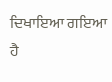ਦਿਖਾਇਆ ਗਇਆ ਹੈ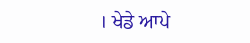। ਖੇਡੇ ਆਪੇ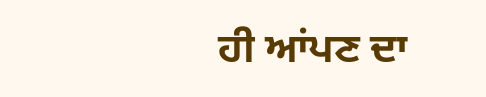ਹੀ ਆਂਪਣ ਦਾ